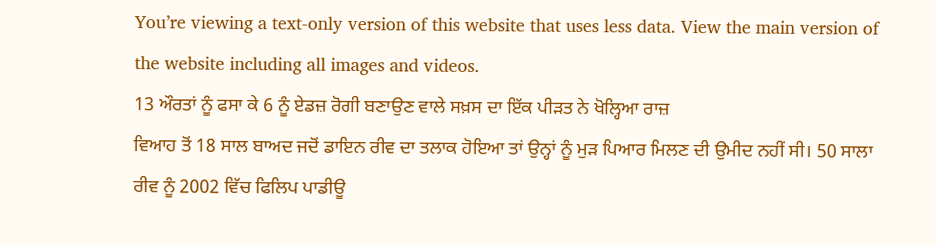You’re viewing a text-only version of this website that uses less data. View the main version of the website including all images and videos.
13 ਔਰਤਾਂ ਨੂੰ ਫਸਾ ਕੇ 6 ਨੂੰ ਏਡਜ਼ ਰੋਗੀ ਬਣਾਉਣ ਵਾਲੇ ਸਖ਼ਸ ਦਾ ਇੱਕ ਪੀੜਤ ਨੇ ਖੋਲ੍ਹਿਆ ਰਾਜ਼
ਵਿਆਹ ਤੋਂ 18 ਸਾਲ ਬਾਅਦ ਜਦੋਂ ਡਾਇਨ ਰੀਵ ਦਾ ਤਲਾਕ ਹੋਇਆ ਤਾਂ ਉਨ੍ਹਾਂ ਨੂੰ ਮੁੜ ਪਿਆਰ ਮਿਲਣ ਦੀ ਉਮੀਦ ਨਹੀਂ ਸੀ। 50 ਸਾਲਾ ਰੀਵ ਨੂੰ 2002 ਵਿੱਚ ਫਿਲਿਪ ਪਾਡੀਊ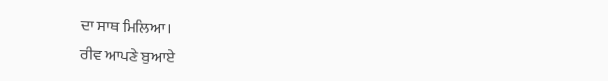ਦਾ ਸਾਥ ਮਿਲਿਆ।
ਰੀਵ ਆਪਣੇ ਬੁਆਏ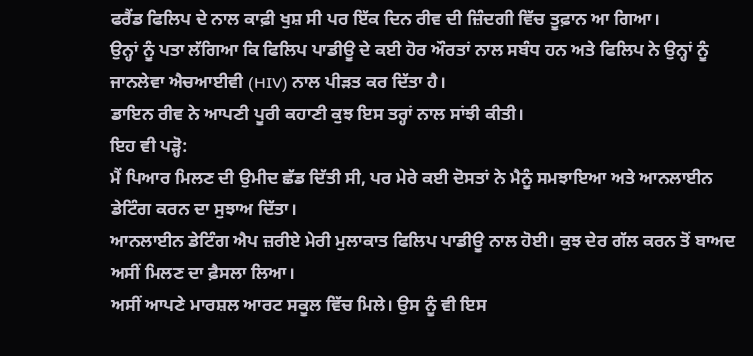ਫਰੈਂਡ ਫਿਲਿਪ ਦੇ ਨਾਲ ਕਾਫ਼ੀ ਖੁਸ਼ ਸੀ ਪਰ ਇੱਕ ਦਿਨ ਰੀਵ ਦੀ ਜ਼ਿੰਦਗੀ ਵਿੱਚ ਤੂਫ਼ਾਨ ਆ ਗਿਆ।
ਉਨ੍ਹਾਂ ਨੂੰ ਪਤਾ ਲੱਗਿਆ ਕਿ ਫਿਲਿਪ ਪਾਡੀਊ ਦੇ ਕਈ ਹੋਰ ਔਰਤਾਂ ਨਾਲ ਸਬੰਧ ਹਨ ਅਤੇ ਫਿਲਿਪ ਨੇ ਉਨ੍ਹਾਂ ਨੂੰ ਜਾਨਲੇਵਾ ਐਚਆਈਵੀ (HIV) ਨਾਲ ਪੀੜਤ ਕਰ ਦਿੱਤਾ ਹੈ।
ਡਾਇਨ ਰੀਵ ਨੇ ਆਪਣੀ ਪੂਰੀ ਕਹਾਣੀ ਕੁਝ ਇਸ ਤਰ੍ਹਾਂ ਨਾਲ ਸਾਂਝੀ ਕੀਤੀ।
ਇਹ ਵੀ ਪੜ੍ਹੋ:
ਮੈਂ ਪਿਆਰ ਮਿਲਣ ਦੀ ਉਮੀਦ ਛੱਡ ਦਿੱਤੀ ਸੀ, ਪਰ ਮੇਰੇ ਕਈ ਦੋਸਤਾਂ ਨੇ ਮੈਨੂੰ ਸਮਝਾਇਆ ਅਤੇ ਆਨਲਾਈਨ ਡੇਟਿੰਗ ਕਰਨ ਦਾ ਸੁਝਾਅ ਦਿੱਤਾ।
ਆਨਲਾਈਨ ਡੇਟਿੰਗ ਐਪ ਜ਼ਰੀਏ ਮੇਰੀ ਮੁਲਾਕਾਤ ਫਿਲਿਪ ਪਾਡੀਊ ਨਾਲ ਹੋਈ। ਕੁਝ ਦੇਰ ਗੱਲ ਕਰਨ ਤੋਂ ਬਾਅਦ ਅਸੀਂ ਮਿਲਣ ਦਾ ਫ਼ੈਸਲਾ ਲਿਆ।
ਅਸੀਂ ਆਪਣੇ ਮਾਰਸ਼ਲ ਆਰਟ ਸਕੂਲ ਵਿੱਚ ਮਿਲੇ। ਉਸ ਨੂੰ ਵੀ ਇਸ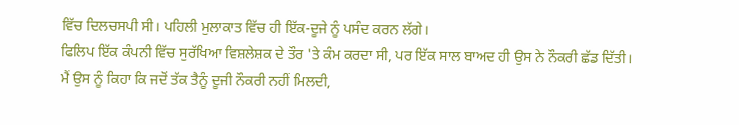ਵਿੱਚ ਦਿਲਚਸਪੀ ਸੀ। ਪਹਿਲੀ ਮੁਲਾਕਾਤ ਵਿੱਚ ਹੀ ਇੱਕ-ਦੂਜੇ ਨੂੰ ਪਸੰਦ ਕਰਨ ਲੱਗੇ।
ਫਿਲਿਪ ਇੱਕ ਕੰਪਨੀ ਵਿੱਚ ਸੁਰੱਖਿਆ ਵਿਸ਼ਲੇਸ਼ਕ ਦੇ ਤੌਰ 'ਤੇ ਕੰਮ ਕਰਦਾ ਸੀ, ਪਰ ਇੱਕ ਸਾਲ ਬਾਅਦ ਹੀ ਉਸ ਨੇ ਨੌਕਰੀ ਛੱਡ ਦਿੱਤੀ।
ਮੈਂ ਉਸ ਨੂੰ ਕਿਹਾ ਕਿ ਜਦੋਂ ਤੱਕ ਤੈਨੂੰ ਦੂਜੀ ਨੌਕਰੀ ਨਹੀਂ ਮਿਲਦੀ,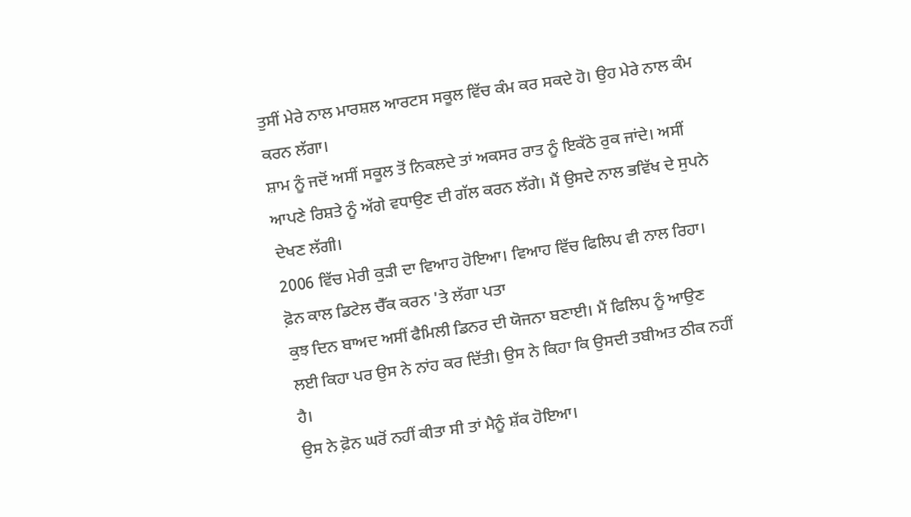ਤੁਸੀਂ ਮੇਰੇ ਨਾਲ ਮਾਰਸ਼ਲ ਆਰਟਸ ਸਕੂਲ ਵਿੱਚ ਕੰਮ ਕਰ ਸਕਦੇ ਹੋ। ਉਹ ਮੇਰੇ ਨਾਲ ਕੰਮ ਕਰਨ ਲੱਗਾ।
ਸ਼ਾਮ ਨੂੰ ਜਦੋਂ ਅਸੀਂ ਸਕੂਲ ਤੋਂ ਨਿਕਲਦੇ ਤਾਂ ਅਕਸਰ ਰਾਤ ਨੂੰ ਇਕੱਠੇ ਰੁਕ ਜਾਂਦੇ। ਅਸੀਂ ਆਪਣੇ ਰਿਸ਼ਤੇ ਨੂੰ ਅੱਗੇ ਵਧਾਉਣ ਦੀ ਗੱਲ ਕਰਨ ਲੱਗੇ। ਮੈਂ ਉਸਦੇ ਨਾਲ ਭਵਿੱਖ ਦੇ ਸੁਪਨੇ ਦੇਖਣ ਲੱਗੀ।
2006 ਵਿੱਚ ਮੇਰੀ ਕੁੜੀ ਦਾ ਵਿਆਹ ਹੋਇਆ। ਵਿਆਹ ਵਿੱਚ ਫਿਲਿਪ ਵੀ ਨਾਲ ਰਿਹਾ।
ਫ਼ੋਨ ਕਾਲ ਡਿਟੇਲ ਚੈੱਕ ਕਰਨ 'ਤੇ ਲੱਗਾ ਪਤਾ
ਕੁਝ ਦਿਨ ਬਾਅਦ ਅਸੀਂ ਫੈਮਿਲੀ ਡਿਨਰ ਦੀ ਯੋਜਨਾ ਬਣਾਈ। ਮੈਂ ਫਿਲਿਪ ਨੂੰ ਆਉਣ ਲਈ ਕਿਹਾ ਪਰ ਉਸ ਨੇ ਨਾਂਹ ਕਰ ਦਿੱਤੀ। ਉਸ ਨੇ ਕਿਹਾ ਕਿ ਉਸਦੀ ਤਬੀਅਤ ਠੀਕ ਨਹੀਂ ਹੈ।
ਉਸ ਨੇ ਫ਼ੋਨ ਘਰੋਂ ਨਹੀਂ ਕੀਤਾ ਸੀ ਤਾਂ ਮੈਨੂੰ ਸ਼ੱਕ ਹੋਇਆ।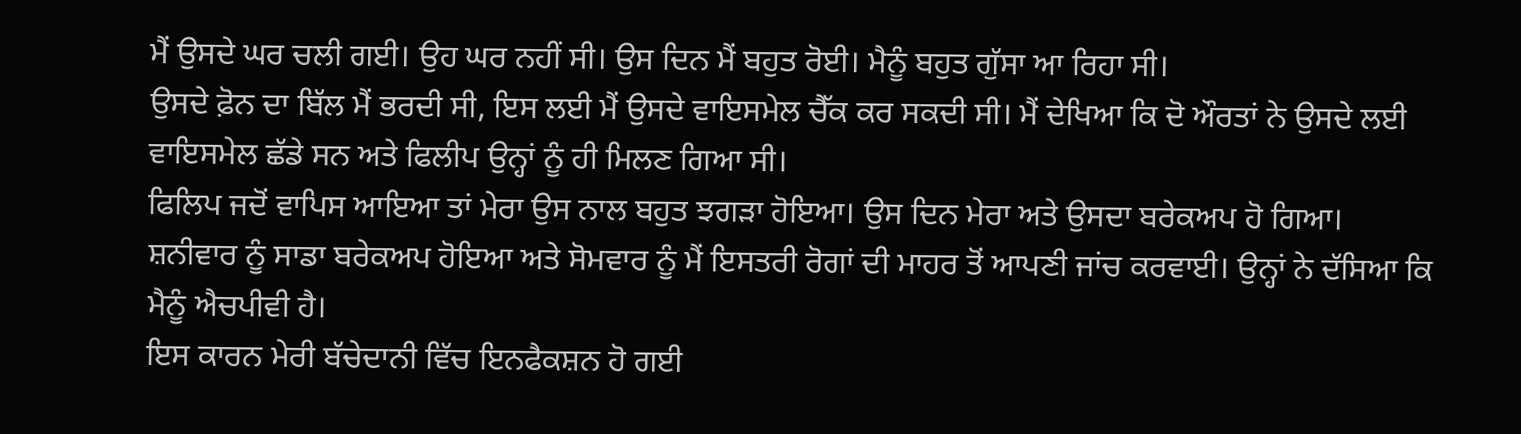ਮੈਂ ਉਸਦੇ ਘਰ ਚਲੀ ਗਈ। ਉਹ ਘਰ ਨਹੀਂ ਸੀ। ਉਸ ਦਿਨ ਮੈਂ ਬਹੁਤ ਰੋਈ। ਮੈਨੂੰ ਬਹੁਤ ਗੁੱਸਾ ਆ ਰਿਹਾ ਸੀ।
ਉਸਦੇ ਫ਼ੋਨ ਦਾ ਬਿੱਲ ਮੈਂ ਭਰਦੀ ਸੀ, ਇਸ ਲਈ ਮੈਂ ਉਸਦੇ ਵਾਇਸਮੇਲ ਚੈੱਕ ਕਰ ਸਕਦੀ ਸੀ। ਮੈਂ ਦੇਖਿਆ ਕਿ ਦੋ ਔਰਤਾਂ ਨੇ ਉਸਦੇ ਲਈ ਵਾਇਸਮੇਲ ਛੱਡੇ ਸਨ ਅਤੇ ਫਿਲੀਪ ਉਨ੍ਹਾਂ ਨੂੰ ਹੀ ਮਿਲਣ ਗਿਆ ਸੀ।
ਫਿਲਿਪ ਜਦੋਂ ਵਾਪਿਸ ਆਇਆ ਤਾਂ ਮੇਰਾ ਉਸ ਨਾਲ ਬਹੁਤ ਝਗੜਾ ਹੋਇਆ। ਉਸ ਦਿਨ ਮੇਰਾ ਅਤੇ ਉਸਦਾ ਬਰੇਕਅਪ ਹੋ ਗਿਆ।
ਸ਼ਨੀਵਾਰ ਨੂੰ ਸਾਡਾ ਬਰੇਕਅਪ ਹੋਇਆ ਅਤੇ ਸੋਮਵਾਰ ਨੂੰ ਮੈਂ ਇਸਤਰੀ ਰੋਗਾਂ ਦੀ ਮਾਹਰ ਤੋਂ ਆਪਣੀ ਜਾਂਚ ਕਰਵਾਈ। ਉਨ੍ਹਾਂ ਨੇ ਦੱਸਿਆ ਕਿ ਮੈਨੂੰ ਐਚਪੀਵੀ ਹੈ।
ਇਸ ਕਾਰਨ ਮੇਰੀ ਬੱਚੇਦਾਨੀ ਵਿੱਚ ਇਨਫੈਕਸ਼ਨ ਹੋ ਗਈ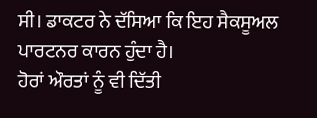ਸੀ। ਡਾਕਟਰ ਨੇ ਦੱਸਿਆ ਕਿ ਇਹ ਸੈਕਸੂਅਲ ਪਾਰਟਨਰ ਕਾਰਨ ਹੁੰਦਾ ਹੈ।
ਹੋਰਾਂ ਔਰਤਾਂ ਨੂੰ ਵੀ ਦਿੱਤੀ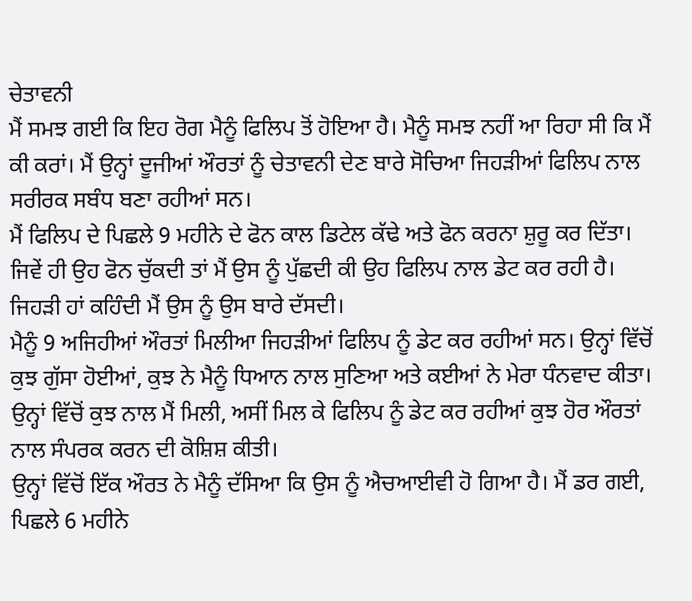ਚੇਤਾਵਨੀ
ਮੈਂ ਸਮਝ ਗਈ ਕਿ ਇਹ ਰੋਗ ਮੈਨੂੰ ਫਿਲਿਪ ਤੋਂ ਹੋਇਆ ਹੈ। ਮੈਨੂੰ ਸਮਝ ਨਹੀਂ ਆ ਰਿਹਾ ਸੀ ਕਿ ਮੈਂ ਕੀ ਕਰਾਂ। ਮੈਂ ਉਨ੍ਹਾਂ ਦੂਜੀਆਂ ਔਰਤਾਂ ਨੂੰ ਚੇਤਾਵਨੀ ਦੇਣ ਬਾਰੇ ਸੋਚਿਆ ਜਿਹੜੀਆਂ ਫਿਲਿਪ ਨਾਲ ਸਰੀਰਕ ਸਬੰਧ ਬਣਾ ਰਹੀਆਂ ਸਨ।
ਮੈਂ ਫਿਲਿਪ ਦੇ ਪਿਛਲੇ 9 ਮਹੀਨੇ ਦੇ ਫੋਨ ਕਾਲ ਡਿਟੇਲ ਕੱਢੇ ਅਤੇ ਫੋਨ ਕਰਨਾ ਸ਼ੁਰੂ ਕਰ ਦਿੱਤਾ। ਜਿਵੇਂ ਹੀ ਉਹ ਫੋਨ ਚੁੱਕਦੀ ਤਾਂ ਮੈਂ ਉਸ ਨੂੰ ਪੁੱਛਦੀ ਕੀ ਉਹ ਫਿਲਿਪ ਨਾਲ ਡੇਟ ਕਰ ਰਹੀ ਹੈ। ਜਿਹੜੀ ਹਾਂ ਕਹਿੰਦੀ ਮੈਂ ਉਸ ਨੂੰ ਉਸ ਬਾਰੇ ਦੱਸਦੀ।
ਮੈਨੂੰ 9 ਅਜਿਹੀਆਂ ਔਰਤਾਂ ਮਿਲੀਆ ਜਿਹੜੀਆਂ ਫਿਲਿਪ ਨੂੰ ਡੇਟ ਕਰ ਰਹੀਆਂ ਸਨ। ਉਨ੍ਹਾਂ ਵਿੱਚੋਂ ਕੁਝ ਗੁੱਸਾ ਹੋਈਆਂ, ਕੁਝ ਨੇ ਮੈਨੂੰ ਧਿਆਨ ਨਾਲ ਸੁਣਿਆ ਅਤੇ ਕਈਆਂ ਨੇ ਮੇਰਾ ਧੰਨਵਾਦ ਕੀਤਾ।
ਉਨ੍ਹਾਂ ਵਿੱਚੋਂ ਕੁਝ ਨਾਲ ਮੈਂ ਮਿਲੀ, ਅਸੀਂ ਮਿਲ ਕੇ ਫਿਲਿਪ ਨੂੰ ਡੇਟ ਕਰ ਰਹੀਆਂ ਕੁਝ ਹੋਰ ਔਰਤਾਂ ਨਾਲ ਸੰਪਰਕ ਕਰਨ ਦੀ ਕੋਸ਼ਿਸ਼ ਕੀਤੀ।
ਉਨ੍ਹਾਂ ਵਿੱਚੋਂ ਇੱਕ ਔਰਤ ਨੇ ਮੈਨੂੰ ਦੱਸਿਆ ਕਿ ਉਸ ਨੂੰ ਐਚਆਈਵੀ ਹੋ ਗਿਆ ਹੈ। ਮੈਂ ਡਰ ਗਈ, ਪਿਛਲੇ 6 ਮਹੀਨੇ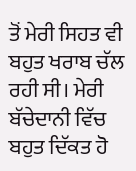ਤੋਂ ਮੇਰੀ ਸਿਹਤ ਵੀ ਬਹੁਤ ਖਰਾਬ ਚੱਲ ਰਹੀ ਸੀ। ਮੇਰੀ ਬੱਚੇਦਾਨੀ ਵਿੱਚ ਬਹੁਤ ਦਿੱਕਤ ਹੋ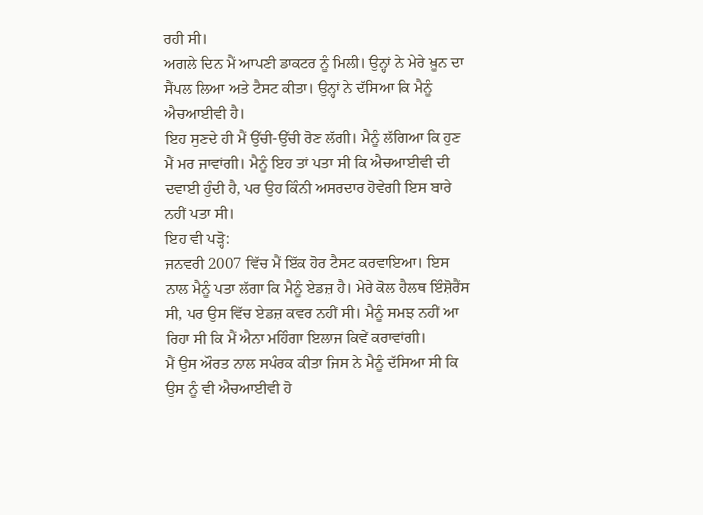ਰਹੀ ਸੀ।
ਅਗਲੇ ਦਿਨ ਮੈਂ ਆਪਣੀ ਡਾਕਟਰ ਨੂੰ ਮਿਲੀ। ਉਨ੍ਹਾਂ ਨੇ ਮੇਰੇ ਖ਼ੂਨ ਦਾ ਸੈਂਪਲ ਲਿਆ ਅਤੇ ਟੈਸਟ ਕੀਤਾ। ਉਨ੍ਹਾਂ ਨੇ ਦੱਸਿਆ ਕਿ ਮੈਨੂੰ ਐਚਆਈਵੀ ਹੈ।
ਇਹ ਸੁਣਦੇ ਹੀ ਮੈਂ ਉੱਚੀ-ਉੱਚੀ ਰੋਣ ਲੱਗੀ। ਮੈਨੂੰ ਲੱਗਿਆ ਕਿ ਹੁਣ ਮੈਂ ਮਰ ਜਾਵਾਂਗੀ। ਮੈਨੂੰ ਇਹ ਤਾਂ ਪਤਾ ਸੀ ਕਿ ਐਚਆਈਵੀ ਦੀ ਦਵਾਈ ਹੁੰਦੀ ਹੈ, ਪਰ ਉਹ ਕਿੰਨੀ ਅਸਰਦਾਰ ਹੋਵੇਗੀ ਇਸ ਬਾਰੇ ਨਹੀਂ ਪਤਾ ਸੀ।
ਇਹ ਵੀ ਪੜ੍ਹੋ:
ਜਨਵਰੀ 2007 ਵਿੱਚ ਮੈਂ ਇੱਕ ਹੋਰ ਟੈਸਟ ਕਰਵਾਇਆ। ਇਸ ਨਾਲ ਮੈਨੂੰ ਪਤਾ ਲੱਗਾ ਕਿ ਮੈਨੂੰ ਏਡਜ਼ ਹੈ। ਮੇਰੇ ਕੋਲ ਹੈਲਥ ਇੰਸ਼ੋਰੈਂਸ ਸੀ, ਪਰ ਉਸ ਵਿੱਚ ਏਡਜ਼ ਕਵਰ ਨਹੀਂ ਸੀ। ਮੈਨੂੰ ਸਮਝ ਨਹੀਂ ਆ ਰਿਹਾ ਸੀ ਕਿ ਮੈਂ ਐਨਾ ਮਹਿੰਗਾ ਇਲਾਜ ਕਿਵੇਂ ਕਰਾਵਾਂਗੀ।
ਮੈਂ ਉਸ ਔਰਤ ਨਾਲ ਸਪੰਰਕ ਕੀਤਾ ਜਿਸ ਨੇ ਮੈਨੂੰ ਦੱਸਿਆ ਸੀ ਕਿ ਉਸ ਨੂੰ ਵੀ ਐਚਆਈਵੀ ਹੋ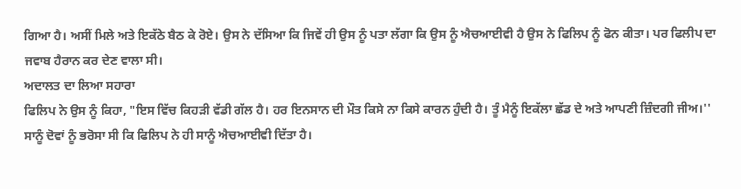ਗਿਆ ਹੈ। ਅਸੀਂ ਮਿਲੇ ਅਤੇ ਇਕੱਠੇ ਬੈਠ ਕੇ ਰੋਏ। ਉਸ ਨੇ ਦੱਸਿਆ ਕਿ ਜਿਵੇਂ ਹੀ ਉਸ ਨੂੰ ਪਤਾ ਲੱਗਾ ਕਿ ਉਸ ਨੂੰ ਐਚਆਈਵੀ ਹੈ ਉਸ ਨੇ ਫਿਲਿਪ ਨੂੰ ਫੋਨ ਕੀਤਾ। ਪਰ ਫਿਲੀਪ ਦਾ ਜਵਾਬ ਹੈਰਾਨ ਕਰ ਦੇਣ ਵਾਲਾ ਸੀ।
ਅਦਾਲਤ ਦਾ ਲਿਆ ਸਹਾਰਾ
ਫਿਲਿਪ ਨੇ ਉਸ ਨੂੰ ਕਿਹਾ, "ਇਸ ਵਿੱਚ ਕਿਹੜੀ ਵੱਡੀ ਗੱਲ ਹੈ। ਹਰ ਇਨਸਾਨ ਦੀ ਮੌਤ ਕਿਸੇ ਨਾ ਕਿਸੇ ਕਾਰਨ ਹੁੰਦੀ ਹੈ। ਤੂੰ ਮੈਨੂੰ ਇਕੱਲਾ ਛੱਡ ਦੇ ਅਤੇ ਆਪਣੀ ਜ਼ਿੰਦਗੀ ਜੀਅ।''
ਸਾਨੂੰ ਦੋਵਾਂ ਨੂੰ ਭਰੋਸਾ ਸੀ ਕਿ ਫਿਲਿਪ ਨੇ ਹੀ ਸਾਨੂੰ ਐਚਆਈਵੀ ਦਿੱਤਾ ਹੈ।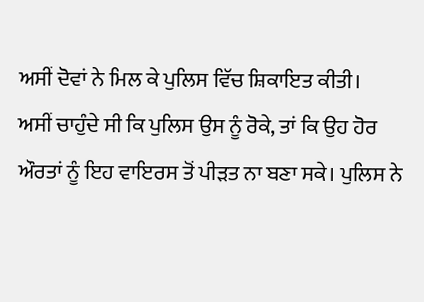ਅਸੀਂ ਦੋਵਾਂ ਨੇ ਮਿਲ ਕੇ ਪੁਲਿਸ ਵਿੱਚ ਸ਼ਿਕਾਇਤ ਕੀਤੀ।
ਅਸੀਂ ਚਾਹੁੰਦੇ ਸੀ ਕਿ ਪੁਲਿਸ ਉਸ ਨੂੰ ਰੋਕੇ, ਤਾਂ ਕਿ ਉਹ ਹੋਰ ਔਰਤਾਂ ਨੂੰ ਇਹ ਵਾਇਰਸ ਤੋਂ ਪੀੜਤ ਨਾ ਬਣਾ ਸਕੇ। ਪੁਲਿਸ ਨੇ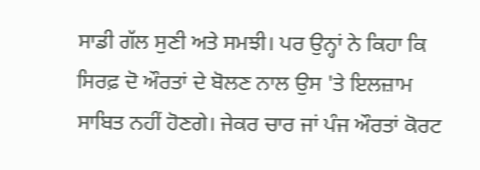ਸਾਡੀ ਗੱਲ ਸੁਣੀ ਅਤੇ ਸਮਝੀ। ਪਰ ਉਨ੍ਹਾਂ ਨੇ ਕਿਹਾ ਕਿ ਸਿਰਫ਼ ਦੋ ਔਰਤਾਂ ਦੇ ਬੋਲਣ ਨਾਲ ਉਸ 'ਤੇ ਇਲਜ਼ਾਮ ਸਾਬਿਤ ਨਹੀਂ ਹੋਣਗੇ। ਜੇਕਰ ਚਾਰ ਜਾਂ ਪੰਜ ਔਰਤਾਂ ਕੋਰਟ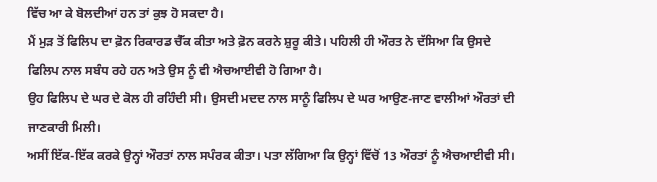ਵਿੱਚ ਆ ਕੇ ਬੋਲਦੀਆਂ ਹਨ ਤਾਂ ਕੁਝ ਹੋ ਸਕਦਾ ਹੈ।
ਮੈਂ ਮੁੜ ਤੋਂ ਫਿਲਿਪ ਦਾ ਫ਼ੋਨ ਰਿਕਾਰਡ ਚੈੱਕ ਕੀਤਾ ਅਤੇ ਫ਼ੋਨ ਕਰਨੇ ਸ਼ੁਰੂ ਕੀਤੇ। ਪਹਿਲੀ ਹੀ ਔਰਤ ਨੇ ਦੱਸਿਆ ਕਿ ਉਸਦੇ ਫਿਲਿਪ ਨਾਲ ਸਬੰਧ ਰਹੇ ਹਨ ਅਤੇ ਉਸ ਨੂੰ ਵੀ ਐਚਆਈਵੀ ਹੋ ਗਿਆ ਹੈ।
ਉਹ ਫਿਲਿਪ ਦੇ ਘਰ ਦੇ ਕੋਲ ਹੀ ਰਹਿੰਦੀ ਸੀ। ਉਸਦੀ ਮਦਦ ਨਾਲ ਸਾਨੂੰ ਫਿਲਿਪ ਦੇ ਘਰ ਆਉਣ-ਜਾਣ ਵਾਲੀਆਂ ਔਰਤਾਂ ਦੀ ਜਾਣਕਾਰੀ ਮਿਲੀ।
ਅਸੀਂ ਇੱਕ-ਇੱਕ ਕਰਕੇ ਉਨ੍ਹਾਂ ਔਰਤਾਂ ਨਾਲ ਸਪੰਰਕ ਕੀਤਾ। ਪਤਾ ਲੱਗਿਆ ਕਿ ਉਨ੍ਹਾਂ ਵਿੱਚੋਂ 13 ਔਰਤਾਂ ਨੂੰ ਐਚਆਈਵੀ ਸੀ।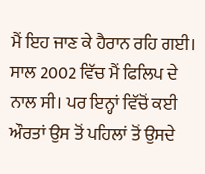ਮੈਂ ਇਹ ਜਾਣ ਕੇ ਹੈਰਾਨ ਰਹਿ ਗਈ।
ਸਾਲ 2002 ਵਿੱਚ ਮੈਂ ਫਿਲਿਪ ਦੇ ਨਾਲ ਸੀ। ਪਰ ਇਨ੍ਹਾਂ ਵਿੱਚੋਂ ਕਈ ਔਰਤਾਂ ਉਸ ਤੋਂ ਪਹਿਲਾਂ ਤੋਂ ਉਸਦੇ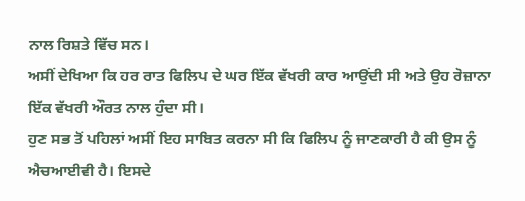ਨਾਲ ਰਿਸ਼ਤੇ ਵਿੱਚ ਸਨ।
ਅਸੀਂ ਦੇਖਿਆ ਕਿ ਹਰ ਰਾਤ ਫਿਲਿਪ ਦੇ ਘਰ ਇੱਕ ਵੱਖਰੀ ਕਾਰ ਆਉਂਦੀ ਸੀ ਅਤੇ ਉਹ ਰੋਜ਼ਾਨਾ ਇੱਕ ਵੱਖਰੀ ਔਰਤ ਨਾਲ ਹੁੰਦਾ ਸੀ।
ਹੁਣ ਸਭ ਤੋਂ ਪਹਿਲਾਂ ਅਸੀਂ ਇਹ ਸਾਬਿਤ ਕਰਨਾ ਸੀ ਕਿ ਫਿਲਿਪ ਨੂੰ ਜਾਣਕਾਰੀ ਹੈ ਕੀ ਉਸ ਨੂੰ ਐਚਆਈਵੀ ਹੈ। ਇਸਦੇ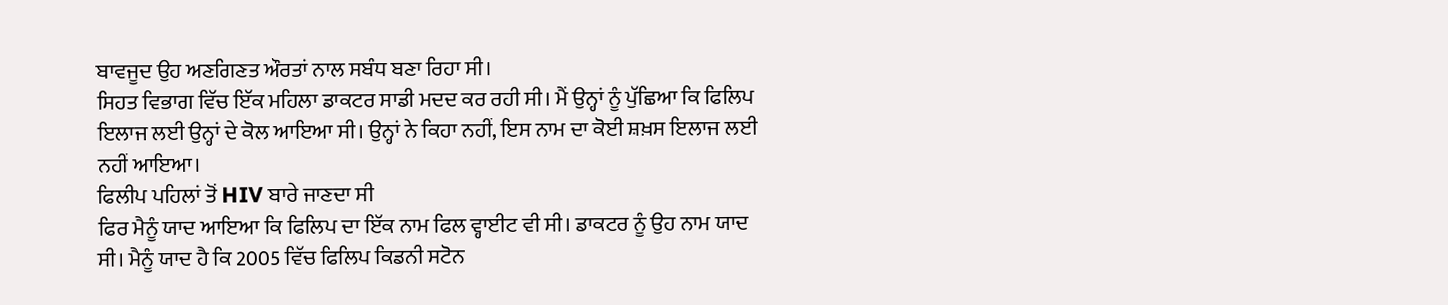ਬਾਵਜੂਦ ਉਹ ਅਣਗਿਣਤ ਔਰਤਾਂ ਨਾਲ ਸਬੰਧ ਬਣਾ ਰਿਹਾ ਸੀ।
ਸਿਹਤ ਵਿਭਾਗ ਵਿੱਚ ਇੱਕ ਮਹਿਲਾ ਡਾਕਟਰ ਸਾਡੀ ਮਦਦ ਕਰ ਰਹੀ ਸੀ। ਮੈਂ ਉਨ੍ਹਾਂ ਨੂੰ ਪੁੱਛਿਆ ਕਿ ਫਿਲਿਪ ਇਲਾਜ ਲਈ ਉਨ੍ਹਾਂ ਦੇ ਕੋਲ ਆਇਆ ਸੀ। ਉਨ੍ਹਾਂ ਨੇ ਕਿਹਾ ਨਹੀਂ, ਇਸ ਨਾਮ ਦਾ ਕੋਈ ਸ਼ਖ਼ਸ ਇਲਾਜ ਲਈ ਨਹੀਂ ਆਇਆ।
ਫਿਲੀਪ ਪਹਿਲਾਂ ਤੋਂ HIV ਬਾਰੇ ਜਾਣਦਾ ਸੀ
ਫਿਰ ਮੈਨੂੰ ਯਾਦ ਆਇਆ ਕਿ ਫਿਲਿਪ ਦਾ ਇੱਕ ਨਾਮ ਫਿਲ ਵ੍ਹਾਈਟ ਵੀ ਸੀ। ਡਾਕਟਰ ਨੂੰ ਉਹ ਨਾਮ ਯਾਦ ਸੀ। ਮੈਨੂੰ ਯਾਦ ਹੈ ਕਿ 2005 ਵਿੱਚ ਫਿਲਿਪ ਕਿਡਨੀ ਸਟੋਨ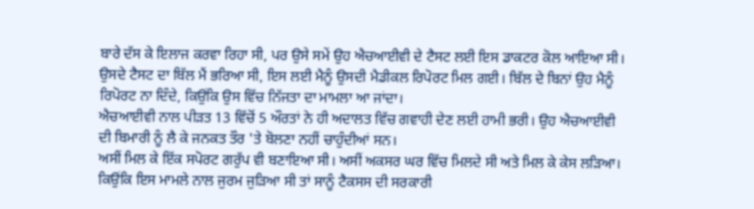ਬਾਰੇ ਦੱਸ ਕੇ ਇਲਾਜ ਕਰਵਾ ਰਿਹਾ ਸੀ, ਪਰ ਉਸੇ ਸਮੇਂ ਉਹ ਐਚਆਈਵੀ ਦੇ ਟੈਸਟ ਲਈ ਇਸ ਡਾਕਟਰ ਕੋਲ ਆਇਆ ਸੀ।
ਉਸਦੇ ਟੈਸਟ ਦਾ ਬਿੱਲ ਮੈਂ ਭਰਿਆ ਸੀ, ਇਸ ਲਈ ਮੈਨੂੰ ਉਸਦੀ ਮੈਡੀਕਲ ਰਿਪੋਰਟ ਮਿਲ ਗਈ। ਬਿੱਲ ਦੇ ਬਿਨਾਂ ਉਹ ਮੈਨੂੰ ਰਿਪੋਰਟ ਨਾ ਦਿੰਦੇ, ਕਿਉਂਕਿ ਉਸ ਵਿੱਚ ਨਿੱਜਤਾ ਦਾ ਮਾਮਲਾ ਆ ਜਾਂਦਾ।
ਐਚਆਈਵੀ ਨਾਲ ਪੀੜਤ 13 ਵਿੱਚੋਂ 5 ਔਰਤਾਂ ਨੇ ਹੀ ਅਦਾਲਤ ਵਿੱਚ ਗਵਾਹੀ ਦੇਣ ਲਈ ਹਾਮੀ ਭਰੀ। ਉਹ ਐਚਆਈਵੀ ਦੀ ਬਿਮਾਰੀ ਨੂੰ ਲੈ ਕੇ ਜਨਕਤ ਤੌਰ 'ਤੇ ਬੋਲਣਾ ਨਹੀਂ ਚਾਹੁੰਦੀਆਂ ਸਨ।
ਅਸੀਂ ਮਿਲ ਕੇ ਇੱਕ ਸਪੋਰਟ ਗਰੁੱਪ ਵੀ ਬਣਾਇਆ ਸੀ। ਅਸੀਂ ਅਕਸਰ ਘਰ ਵਿੱਚ ਮਿਲਦੇ ਸੀ ਅਤੇ ਮਿਲ ਕੇ ਕੇਸ ਲੜਿਆ।
ਕਿਉਂਕਿ ਇਸ ਮਾਮਲੇ ਨਾਲ ਜੁਰਮ ਜੁੜਿਆ ਸੀ ਤਾਂ ਸਾਨੂੰ ਟੈਕਸਸ ਦੀ ਸਰਕਾਰੀ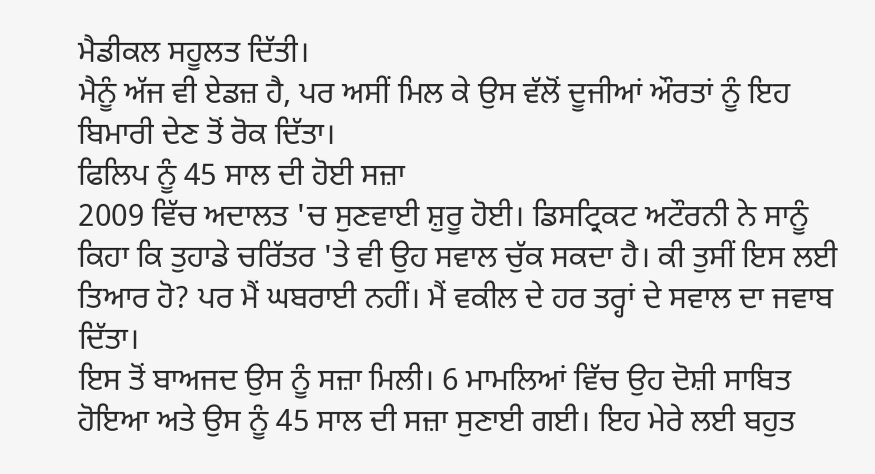ਮੈਡੀਕਲ ਸਹੂਲਤ ਦਿੱਤੀ।
ਮੈਨੂੰ ਅੱਜ ਵੀ ਏਡਜ਼ ਹੈ, ਪਰ ਅਸੀਂ ਮਿਲ ਕੇ ਉਸ ਵੱਲੋਂ ਦੂਜੀਆਂ ਔਰਤਾਂ ਨੂੰ ਇਹ ਬਿਮਾਰੀ ਦੇਣ ਤੋਂ ਰੋਕ ਦਿੱਤਾ।
ਫਿਲਿਪ ਨੂੰ 45 ਸਾਲ ਦੀ ਹੋਈ ਸਜ਼ਾ
2009 ਵਿੱਚ ਅਦਾਲਤ 'ਚ ਸੁਣਵਾਈ ਸ਼ੁਰੂ ਹੋਈ। ਡਿਸਟ੍ਰਿਕਟ ਅਟੌਰਨੀ ਨੇ ਸਾਨੂੰ ਕਿਹਾ ਕਿ ਤੁਹਾਡੇ ਚਰਿੱਤਰ 'ਤੇ ਵੀ ਉਹ ਸਵਾਲ ਚੁੱਕ ਸਕਦਾ ਹੈ। ਕੀ ਤੁਸੀਂ ਇਸ ਲਈ ਤਿਆਰ ਹੋ? ਪਰ ਮੈਂ ਘਬਰਾਈ ਨਹੀਂ। ਮੈਂ ਵਕੀਲ ਦੇ ਹਰ ਤਰ੍ਹਾਂ ਦੇ ਸਵਾਲ ਦਾ ਜਵਾਬ ਦਿੱਤਾ।
ਇਸ ਤੋਂ ਬਾਅਜਦ ਉਸ ਨੂੰ ਸਜ਼ਾ ਮਿਲੀ। 6 ਮਾਮਲਿਆਂ ਵਿੱਚ ਉਹ ਦੋਸ਼ੀ ਸਾਬਿਤ ਹੋਇਆ ਅਤੇ ਉਸ ਨੂੰ 45 ਸਾਲ ਦੀ ਸਜ਼ਾ ਸੁਣਾਈ ਗਈ। ਇਹ ਮੇਰੇ ਲਈ ਬਹੁਤ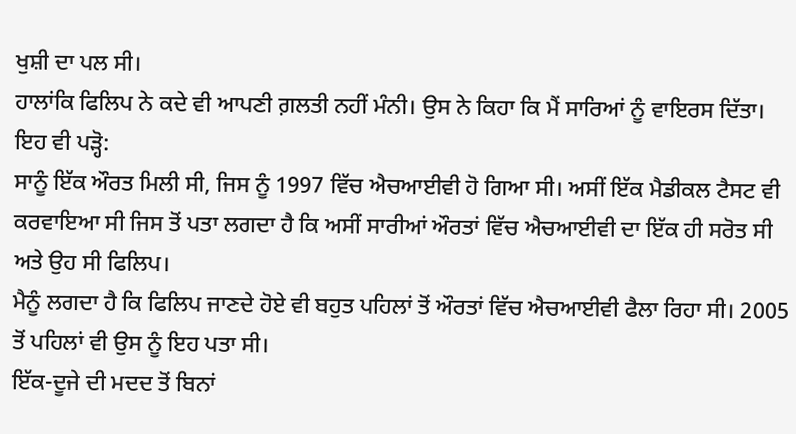ਖੁਸ਼ੀ ਦਾ ਪਲ ਸੀ।
ਹਾਲਾਂਕਿ ਫਿਲਿਪ ਨੇ ਕਦੇ ਵੀ ਆਪਣੀ ਗ਼ਲਤੀ ਨਹੀਂ ਮੰਨੀ। ਉਸ ਨੇ ਕਿਹਾ ਕਿ ਮੈਂ ਸਾਰਿਆਂ ਨੂੰ ਵਾਇਰਸ ਦਿੱਤਾ।
ਇਹ ਵੀ ਪੜ੍ਹੋ:
ਸਾਨੂੰ ਇੱਕ ਔਰਤ ਮਿਲੀ ਸੀ, ਜਿਸ ਨੂੰ 1997 ਵਿੱਚ ਐਚਆਈਵੀ ਹੋ ਗਿਆ ਸੀ। ਅਸੀਂ ਇੱਕ ਮੈਡੀਕਲ ਟੈਸਟ ਵੀ ਕਰਵਾਇਆ ਸੀ ਜਿਸ ਤੋਂ ਪਤਾ ਲਗਦਾ ਹੈ ਕਿ ਅਸੀਂ ਸਾਰੀਆਂ ਔਰਤਾਂ ਵਿੱਚ ਐਚਆਈਵੀ ਦਾ ਇੱਕ ਹੀ ਸਰੋਤ ਸੀ ਅਤੇ ਉਹ ਸੀ ਫਿਲਿਪ।
ਮੈਨੂੰ ਲਗਦਾ ਹੈ ਕਿ ਫਿਲਿਪ ਜਾਣਦੇ ਹੋਏ ਵੀ ਬਹੁਤ ਪਹਿਲਾਂ ਤੋਂ ਔਰਤਾਂ ਵਿੱਚ ਐਚਆਈਵੀ ਫੈਲਾ ਰਿਹਾ ਸੀ। 2005 ਤੋਂ ਪਹਿਲਾਂ ਵੀ ਉਸ ਨੂੰ ਇਹ ਪਤਾ ਸੀ।
ਇੱਕ-ਦੂਜੇ ਦੀ ਮਦਦ ਤੋਂ ਬਿਨਾਂ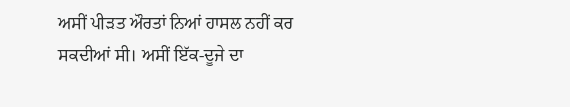ਅਸੀਂ ਪੀੜਤ ਔਰਤਾਂ ਨਿਆਂ ਹਾਸਲ ਨਹੀਂ ਕਰ ਸਕਦੀਆਂ ਸੀ। ਅਸੀਂ ਇੱਕ-ਦੂਜੇ ਦਾ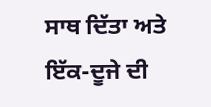ਸਾਥ ਦਿੱਤਾ ਅਤੇ ਇੱਕ-ਦੂਜੇ ਦੀ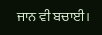ਜਾਨ ਵੀ ਬਚਾਈ।